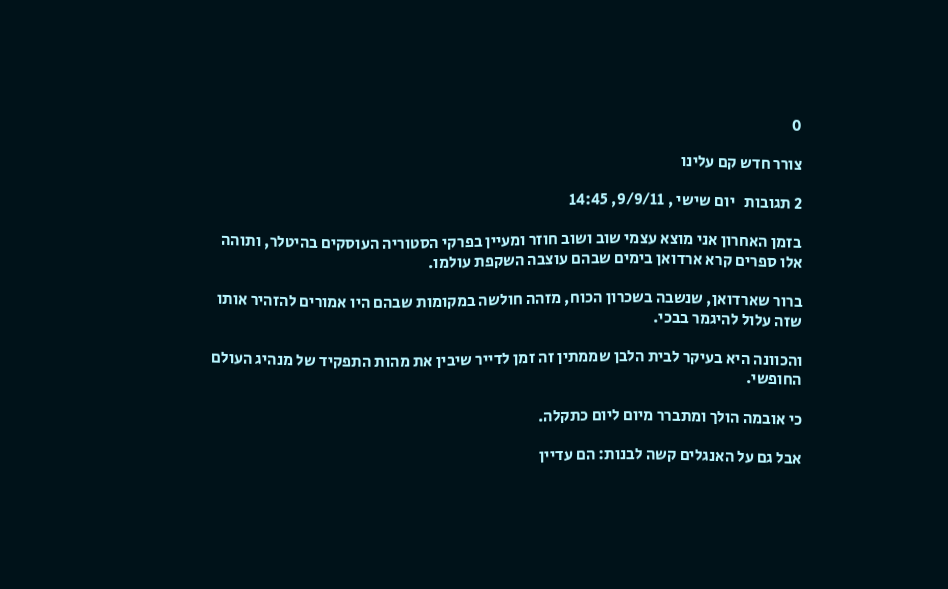0

צורר חדש קם עלינו

2 תגובות   יום שישי , 9/9/11, 14:45

בזמן האחרון אני מוצא עצמי שוב ושוב חוזר ומעיין בפרקי הסטוריה העוסקים בהיטלר, ותוהה אלו ספרים קרא ארדואן בימים שבהם עוצבה השקפת עולמו.

ברור שארדואן, שנשבה בשכרון הכוח, מזהה חולשה במקומות שבהם היו אמורים להזהיר אותו שזה עלול להיגמר בבכי.

והכוונה היא בעיקר לבית הלבן שממתין זה זמן לדייר שיבין את מהות התפקיד של מנהיג העולם החופשי.

כי אובמה הולך ומתברר מיום ליום כתקלה.

אבל גם על האנגלים קשה לבנות: הם עדיין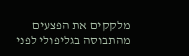מלקקים את הפצעים מהתבוסה בגליפולי לפני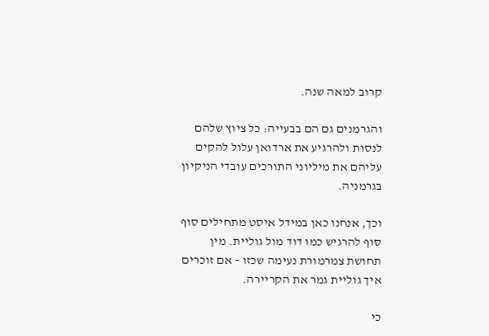קרוב למאה שנה.

והגרמנים גם הם בבעייה: כל ציוץ שלהם לנסות ולהרגיע את ארדואן עלול להקים עליהם את מיליוני התורכים עובדי הניקיון בגרמניה.

וכך, אנחנו כאן במידל איסט מתחילים סוף סוף להרגיש כמו דוד מול גוליית. מין תחושת צמרמורת נעימה שכזו – אם זוכרים איך גוליית גמר את הקריירה.

כי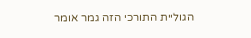הגוליית התורכי הזה גמר אומר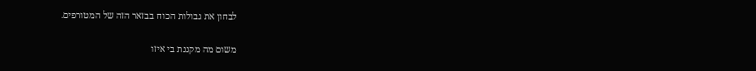לבחון את גבולות הכוח בבזאר הזה של המטורפים.

משום מה מקננת בי איזו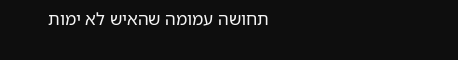תחושה עמומה שהאיש לא ימות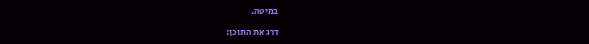במיטה.

דרג את התוכן: